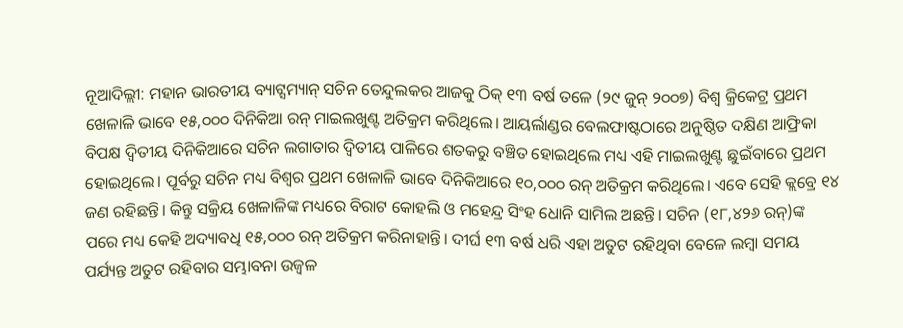ନୂଆଦିଲ୍ଲୀ: ମହାନ ଭାରତୀୟ ବ୍ୟାଟ୍ସମ୍ୟାନ୍ ସଚିନ ତେନ୍ଦୁଲକର ଆଜକୁ ଠିକ୍ ୧୩ ବର୍ଷ ତଳେ (୨୯ ଜୁନ୍ ୨୦୦୭) ବିଶ୍ବ କ୍ରିକେଟ୍ର ପ୍ରଥମ ଖେଳାଳି ଭାବେ ୧୫,୦୦୦ ଦିନିକିଆ ରନ୍ ମାଇଲଖୁଣ୍ଟ ଅତିକ୍ରମ କରିଥିଲେ। ଆୟର୍ଲାଣ୍ଡର ବେଲଫାଷ୍ଟଠାରେ ଅନୁଷ୍ଠିତ ଦକ୍ଷିଣ ଆଫ୍ରିକା ବିପକ୍ଷ ଦ୍ବିତୀୟ ଦିନିକିଆରେ ସଚିନ ଲଗାତାର ଦ୍ବିତୀୟ ପାଳିରେ ଶତକରୁ ବଞ୍ଚିତ ହୋଇଥିଲେ ମଧ୍ୟ ଏହି ମାଇଲଖୁଣ୍ଟ ଛୁଇଁବାରେ ପ୍ରଥମ ହୋଇଥିଲେ। ପୂର୍ବରୁ ସଚିନ ମଧ୍ୟ ବିଶ୍ବର ପ୍ରଥମ ଖେଳାଳି ଭାବେ ଦିନିକିଆରେ ୧୦,୦୦୦ ରନ୍ ଅତିକ୍ରମ କରିଥିଲେ। ଏବେ ସେହି କ୍ଲବ୍ରେ ୧୪ ଜଣ ରହିଛନ୍ତି। କିନ୍ତୁ ସକ୍ରିୟ ଖେଳାଳିଙ୍କ ମଧ୍ୟରେ ବିରାଟ କୋହଲି ଓ ମହେନ୍ଦ୍ର ସିଂହ ଧୋନି ସାମିଲ ଅଛନ୍ତି। ସଚିନ (୧୮,୪୨୬ ରନ୍)ଙ୍କ ପରେ ମଧ୍ୟ କେହି ଅଦ୍ୟାବଧି ୧୫,୦୦୦ ରନ୍ ଅତିକ୍ରମ କରିନାହାନ୍ତି। ଦୀର୍ଘ ୧୩ ବର୍ଷ ଧରି ଏହା ଅତୁଟ ରହିଥିବା ବେଳେ ଲମ୍ବା ସମୟ ପର୍ଯ୍ୟନ୍ତ ଅତୁଟ ରହିବାର ସମ୍ଭାବନା ଉଜ୍ବଳ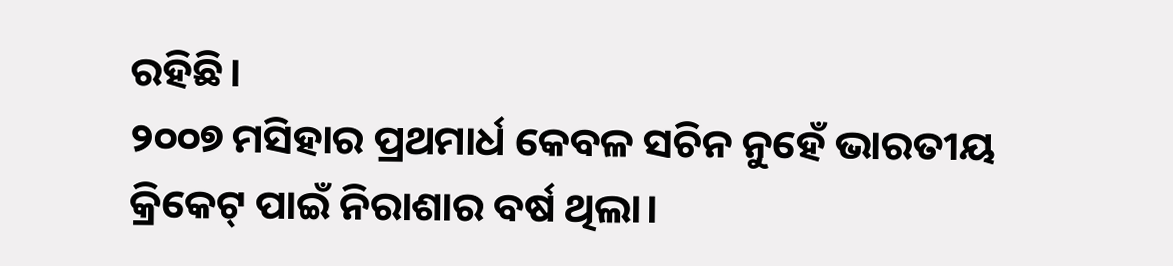ରହିଛି।
୨୦୦୭ ମସିହାର ପ୍ରଥମାର୍ଧ କେବଳ ସଚିନ ନୁହେଁ ଭାରତୀୟ କ୍ରିକେଟ୍ ପାଇଁ ନିରାଶାର ବର୍ଷ ଥିଲା।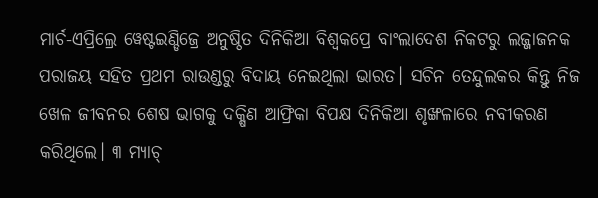ମାର୍ଚ-ଏପ୍ରିଲ୍ରେ ୱେଷ୍ଟଇଣ୍ଡିଜ୍ରେ ଅନୁଷ୍ଠିତ ଦିନିକିଆ ବିଶ୍ବକପ୍ରେ ବାଂଲାଦେଶ ନିକଟରୁ ଲଜ୍ଜାଜନକ ପରାଜୟ ସହିତ ପ୍ରଥମ ରାଉଣ୍ଡରୁ ବିଦାୟ ନେଇଥିଲା ଭାରତ। ସଚିନ ତେନ୍ଦୁଲକର କିନ୍ତୁ ନିଜ ଖେଳ ଜୀବନର ଶେଷ ଭାଗକୁ ଦକ୍ଷିଣ ଆଫ୍ରିକା ବିପକ୍ଷ ଦିନିକିଆ ଶୃଙ୍ଖଳାରେ ନବୀକରଣ କରିଥିଲେ। ୩ ମ୍ୟାଚ୍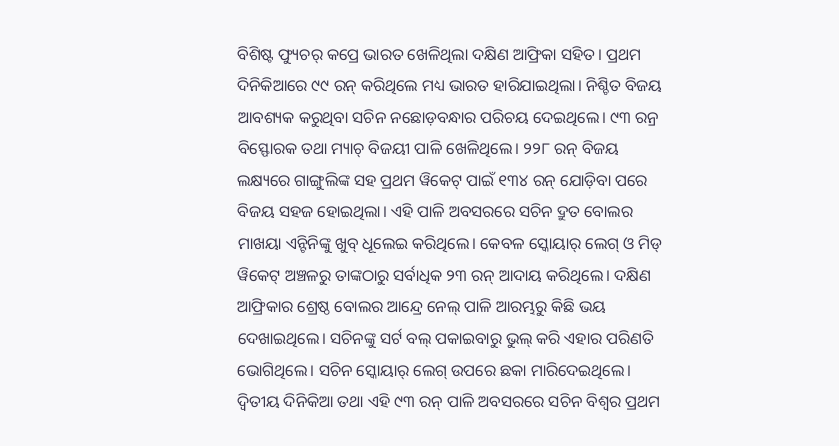ବିଶିଷ୍ଟ ଫ୍ୟୁଚର୍ କପ୍ରେ ଭାରତ ଖେଳିଥିଲା ଦକ୍ଷିଣ ଆଫ୍ରିକା ସହିତ। ପ୍ରଥମ ଦିନିକିଆରେ ୯୯ ରନ୍ କରିଥିଲେ ମଧ୍ୟ ଭାରତ ହାରିଯାଇଥିଲା। ନିଶ୍ଚିତ ବିଜୟ ଆବଶ୍ୟକ କରୁଥିବା ସଚିନ ନଛୋଡ଼ବନ୍ଧାର ପରିଚୟ ଦେଇଥିଲେ। ୯୩ ରନ୍ର ବିସ୍ଫୋରକ ତଥା ମ୍ୟାଚ୍ ବିଜୟୀ ପାଳି ଖେଳିଥିଲେ। ୨୨୮ ରନ୍ ବିଜୟ ଲକ୍ଷ୍ୟରେ ଗାଙ୍ଗୁଲିଙ୍କ ସହ ପ୍ରଥମ ୱିକେଟ୍ ପାଇଁ ୧୩୪ ରନ୍ ଯୋଡ଼ିବା ପରେ ବିଜୟ ସହଜ ହୋଇଥିଲା। ଏହି ପାଳି ଅବସରରେ ସଚିନ ଦ୍ରୁତ ବୋଲର ମାଖୟା ଏନ୍ଟିନିଙ୍କୁ ଖୁବ୍ ଧୂଲେଇ କରିଥିଲେ। କେବଳ ସ୍କୋୟାର୍ ଲେଗ୍ ଓ ମିଡ୍ ୱିକେଟ୍ ଅଞ୍ଚଳରୁ ତାଙ୍କଠାରୁ ସର୍ବାଧିକ ୨୩ ରନ୍ ଆଦାୟ କରିଥିଲେ। ଦକ୍ଷିଣ ଆଫ୍ରିକାର ଶ୍ରେଷ୍ଠ ବୋଲର ଆନ୍ଦ୍ରେ ନେଲ୍ ପାଳି ଆରମ୍ଭରୁ କିଛି ଭୟ ଦେଖାଇଥିଲେ। ସଚିନଙ୍କୁ ସର୍ଟ ବଲ୍ ପକାଇବାରୁ ଭୁଲ୍ କରି ଏହାର ପରିଣତି ଭୋଗିଥିଲେ। ସଚିନ ସ୍କୋୟାର୍ ଲେଗ୍ ଉପରେ ଛକା ମାରିଦେଇଥିଲେ। ଦ୍ବିତୀୟ ଦିନିକିଆ ତଥା ଏହି ୯୩ ରନ୍ ପାଳି ଅବସରରେ ସଚିନ ବିଶ୍ବର ପ୍ରଥମ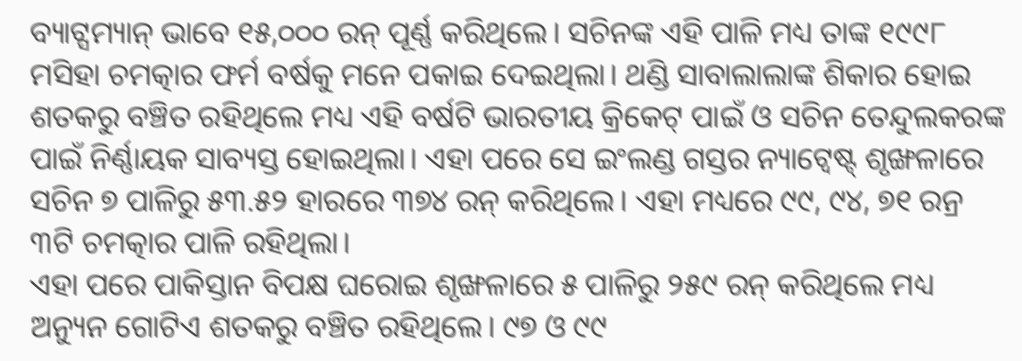ବ୍ୟାଟ୍ସମ୍ୟାନ୍ ଭାବେ ୧୫,୦୦୦ ରନ୍ ପୂର୍ଣ୍ଣ କରିଥିଲେ। ସଚିନଙ୍କ ଏହି ପାଳି ମଧ୍ୟ ତାଙ୍କ ୧୯୯୮ ମସିହା ଚମତ୍କାର ଫର୍ମ ବର୍ଷକୁ ମନେ ପକାଇ ଦେଇଥିଲା। ଥଣ୍ଡି ସାବାଲାଲାଙ୍କ ଶିକାର ହୋଇ ଶତକରୁ ବଞ୍ଚିତ ରହିଥିଲେ ମଧ୍ୟ ଏହି ବର୍ଷଟି ଭାରତୀୟ କ୍ରିକେଟ୍ ପାଇଁ ଓ ସଚିନ ତେନ୍ଦୁଲକରଙ୍କ ପାଇଁ ନିର୍ଣ୍ଣାୟକ ସାବ୍ୟସ୍ତ ହୋଇଥିଲା। ଏହା ପରେ ସେ ଇଂଲଣ୍ଡ ଗସ୍ତର ନ୍ୟାଟ୍ୱେଷ୍ଟ୍ ଶୃଙ୍ଖଳାରେ ସଚିନ ୭ ପାଳିରୁ ୫୩.୫୨ ହାରରେ ୩୭୪ ରନ୍ କରିଥିଲେ। ଏହା ମଧ୍ୟରେ ୯୯, ୯୪, ୭୧ ରନ୍ର ୩ଟି ଚମତ୍କାର ପାଳି ରହିଥିଲା।
ଏହା ପରେ ପାକିସ୍ତାନ ବିପକ୍ଷ ଘରୋଇ ଶୃଙ୍ଖଳାରେ ୫ ପାଳିରୁ ୨୫୯ ରନ୍ କରିଥିଲେ ମଧ୍ୟ ଅନ୍ୟୁନ ଗୋଟିଏ ଶତକରୁ ବଞ୍ଚିତ ରହିଥିଲେ। ୯୭ ଓ ୯୯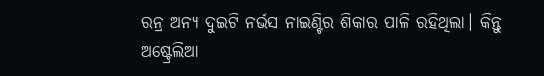ରନ୍ର ଅନ୍ୟ ଦୁଇଟି ନର୍ଭସ ନାଇଣ୍ଟିର ଶିକାର ପାଳି ରହିଥିଲା। କିନ୍ତୁ ଅଷ୍ଟ୍ରେଲିଆ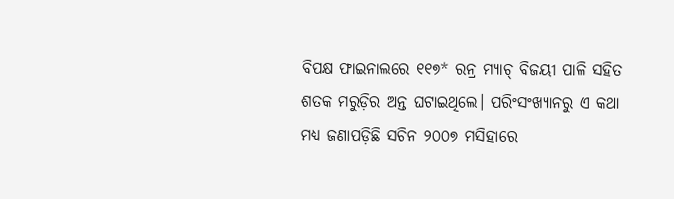ବିପକ୍ଷ ଫାଇନାଲରେ ୧୧୭* ରନ୍ର ମ୍ୟାଚ୍ ବିଜୟୀ ପାଳି ସହିତ ଶତକ ମରୁଡ଼ିର ଅନ୍ତ ଘଟାଇଥିଲେ। ପରିଂସଂଖ୍ୟାନରୁ ଏ କଥା ମଧ୍ୟ ଜଣାପଡ଼ିଛି ସଚିନ ୨୦୦୭ ମସିହାରେ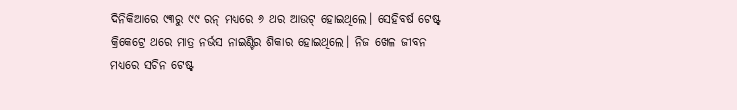ଦିନିକିଆରେ ୯୩ରୁ ୯୯ ରନ୍ ମଧ୍ୟରେ ୬ ଥର ଆଉଟ୍ ହୋଇଥିଲେ। ସେହିବର୍ଷ ଟେଷ୍ଟ୍ କ୍ରିକେଟ୍ରେ ଥରେ ମାତ୍ର ନର୍ଭସ ନାଇଣ୍ଟିର ଶିକାର ହୋଇଥିଲେ। ନିଜ ଖେଳ ଜୀବନ ମଧ୍ୟରେ ସଚିନ ଟେଷ୍ଟ୍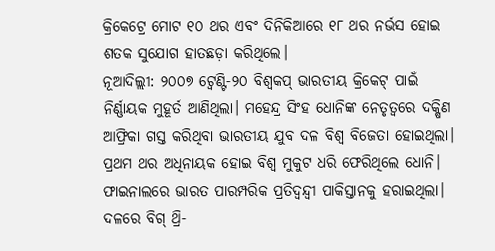କ୍ରିକେଟ୍ରେ ମୋଟ ୧୦ ଥର ଏବଂ ଦିନିକିଆରେ ୧୮ ଥର ନର୍ଭସ ହୋଇ ଶତକ ସୁଯୋଗ ହାତଛଡ଼ା କରିଥିଲେ।
ନୂଆଦିଲ୍ଲୀ: ୨୦୦୭ ଟ୍ବେଣ୍ଟି-୨୦ ବିଶ୍ବକପ୍ ଭାରତୀୟ କ୍ରିକେଟ୍ ପାଇଁ ନିର୍ଣ୍ଣାୟକ ମୁହୂର୍ତ ଆଣିଥିଲା। ମହେନ୍ଦ୍ର ସିଂହ ଧୋନିଙ୍କ ନେତୃତ୍ବରେ ଦକ୍ଷିଣ ଆଫ୍ରିକା ଗସ୍ତ କରିଥିବା ଭାରତୀୟ ଯୁବ ଦଳ ବିଶ୍ବ ବିଜେତା ହୋଇଥିଲା। ପ୍ରଥମ ଥର ଅଧିନାୟକ ହୋଇ ବିଶ୍ବ ମୁକୁଟ ଧରି ଫେରିଥିଲେ ଧୋନି। ଫାଇନାଲରେ ଭାରତ ପାରମ୍ପରିକ ପ୍ରତିଦ୍ବନ୍ଦ୍ବୀ ପାକିସ୍ତାନକୁ ହରାଇଥିଲା। ଦଳରେ ବିଗ୍ ଥ୍ରି-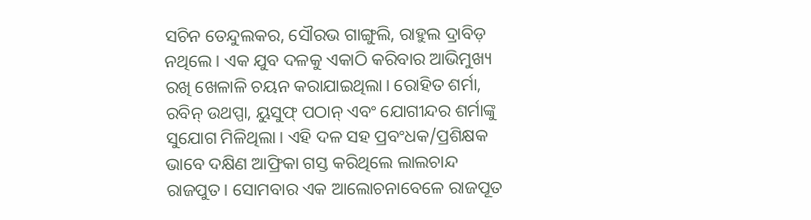ସଚିନ ତେନ୍ଦୁଲକର, ସୌରଭ ଗାଙ୍ଗୁଲି, ରାହୁଲ ଦ୍ରାବିଡ଼ ନଥିଲେ। ଏକ ଯୁବ ଦଳକୁ ଏକାଠି କରିବାର ଆଭିମୁଖ୍ୟ ରଖି ଖେଳାଳି ଚୟନ କରାଯାଇଥିଲା। ରୋହିତ ଶର୍ମା, ରବିନ୍ ଉଥପ୍ପା, ୟୁସୁଫ୍ ପଠାନ୍ ଏବଂ ଯୋଗୀନ୍ଦର ଶର୍ମାଙ୍କୁ ସୁଯୋଗ ମିଳିଥିଲା। ଏହି ଦଳ ସହ ପ୍ରବଂଧକ/ପ୍ରଶିକ୍ଷକ ଭାବେ ଦକ୍ଷିଣ ଆଫ୍ରିକା ଗସ୍ତ କରିଥିଲେ ଲାଲଚାନ୍ଦ ରାଜପୁତ। ସୋମବାର ଏକ ଆଲୋଚନାବେଳେ ରାଜପୂତ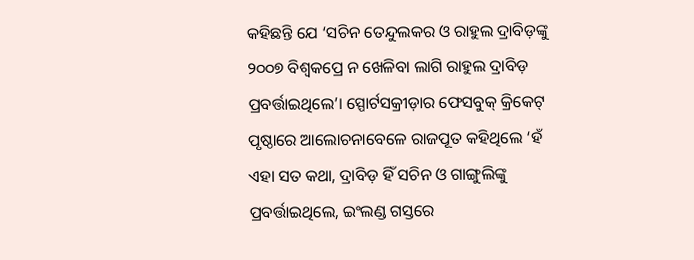କହିଛନ୍ତି ଯେ ‘ସଚିନ ତେନ୍ଦୁଲକର ଓ ରାହୁଲ ଦ୍ରାବିଡ଼ଙ୍କୁ ୨୦୦୭ ବିଶ୍ବକପ୍ରେ ନ ଖେଳିବା ଲାଗି ରାହୁଲ ଦ୍ରାବିଡ଼ ପ୍ରବର୍ତ୍ତାଇଥିଲେ’। ସ୍ପୋର୍ଟସକ୍ରୀଡ଼ାର ଫେସବୁକ୍ କ୍ରିକେଟ୍ ପୃଷ୍ଠାରେ ଆଲୋଚନାବେଳେ ରାଜପୂତ କହିଥିଲେ ‘ହଁ ଏହା ସତ କଥା, ଦ୍ରାବିଡ଼ ହିଁ ସଚିନ ଓ ଗାଙ୍ଗୁଲିଙ୍କୁ ପ୍ରବର୍ତ୍ତାଇଥିଲେ, ଇଂଲଣ୍ଡ ଗସ୍ତରେ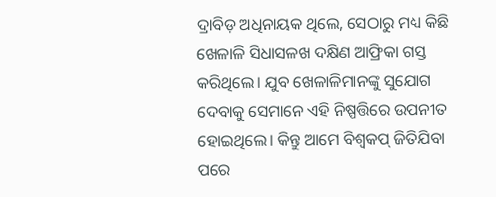ଦ୍ରାବିଡ଼ ଅଧିନାୟକ ଥିଲେ, ସେଠାରୁ ମଧ୍ୟ କିଛି ଖେଳାଳି ସିଧାସଳଖ ଦକ୍ଷିଣ ଆଫ୍ରିକା ଗସ୍ତ କରିଥିଲେ। ଯୁବ ଖେଳାଳିମାନଙ୍କୁ ସୁଯୋଗ ଦେବାକୁ ସେମାନେ ଏହି ନିଷ୍ପତ୍ତିରେ ଉପନୀତ ହୋଇଥିଲେ। କିନ୍ତୁ ଆମେ ବିଶ୍ବକପ୍ ଜିତିଯିବା ପରେ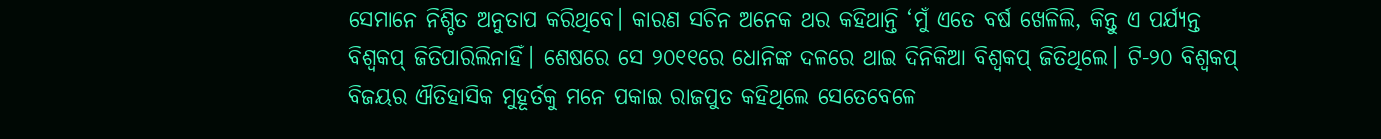ସେମାନେ ନିଶ୍ଚିତ ଅନୁତାପ କରିଥିବେ। କାରଣ ସଚିନ ଅନେକ ଥର କହିଥାନ୍ତି ‘ମୁଁ ଏତେ ବର୍ଷ ଖେଳିଲି, କିନ୍ତୁ ଏ ପର୍ଯ୍ୟନ୍ତ ବିଶ୍ବକପ୍ ଜିତିପାରିଲିନାହିଁ। ଶେଷରେ ସେ ୨୦୧୧ରେ ଧୋନିଙ୍କ ଦଳରେ ଥାଇ ଦିନିକିଆ ବିଶ୍ବକପ୍ ଜିତିଥିଲେ। ଟି-୨୦ ବିଶ୍ବକପ୍ ବିଜୟର ଐତିହାସିକ ମୁହୂର୍ତକୁ ମନେ ପକାଇ ରାଜପୁତ କହିଥିଲେ ସେତେବେଳେ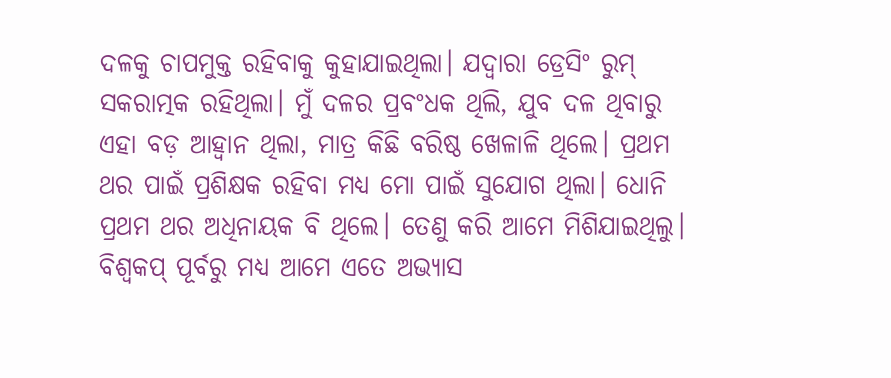ଦଳକୁ ଚାପମୁକ୍ତ ରହିବାକୁ କୁହାଯାଇଥିଲା। ଯଦ୍ବାରା ଡ୍ରେସିଂ ରୁମ୍ ସକରାତ୍ମକ ରହିଥିଲା। ମୁଁ ଦଳର ପ୍ରବଂଧକ ଥିଲି, ଯୁବ ଦଳ ଥିବାରୁ ଏହା ବଡ଼ ଆହ୍ବାନ ଥିଲା, ମାତ୍ର କିଛି ବରିଷ୍ଠ ଖେଳାଳି ଥିଲେ। ପ୍ରଥମ ଥର ପାଇଁ ପ୍ରଶିକ୍ଷକ ରହିବା ମଧ୍ୟ ମୋ ପାଇଁ ସୁଯୋଗ ଥିଲା। ଧୋନି ପ୍ରଥମ ଥର ଅଧିନାୟକ ବି ଥିଲେ। ତେଣୁ କରି ଆମେ ମିଶିଯାଇଥିଲୁ। ବିଶ୍ବକପ୍ ପୂର୍ବରୁ ମଧ୍ୟ ଆମେ ଏତେ ଅଭ୍ୟାସ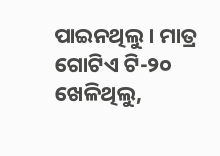ପାଇନଥିଲୁ। ମାତ୍ର ଗୋଟିଏ ଟି-୨୦ ଖେଳିଥିଲୁ,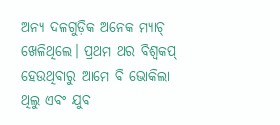ଅନ୍ୟ ଦଳଗୁଡ଼ିକ ଅନେକ ମ୍ୟାଚ୍ ଖେଳିଥିଲେ। ପ୍ରଥମ ଥର ବିଶ୍ବକପ୍ ହେଉଥିବାରୁ ଆମେ ବି ଭୋକିଲା ଥିଲୁ ଏବଂ ଯୁବ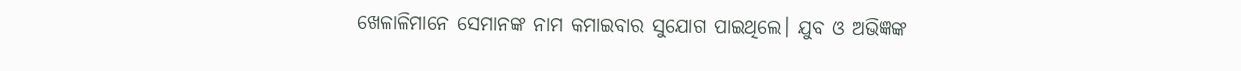ଖେଳାଳିମାନେ ସେମାନଙ୍କ ନାମ କମାଇବାର ସୁଯୋଗ ପାଇଥିଲେ। ଯୁବ ଓ ଅଭିଜ୍ଞଙ୍କ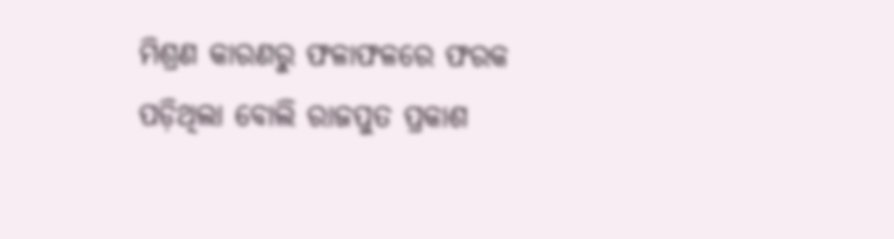ମିଶ୍ରଣ କାରଣରୁ ଫଳାଫଳରେ ଫରକ ପଡ଼ିଥିଲା ବୋଲି ରାଜପୁତ ପ୍ରକାଶ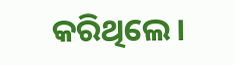କରିଥିଲେ।